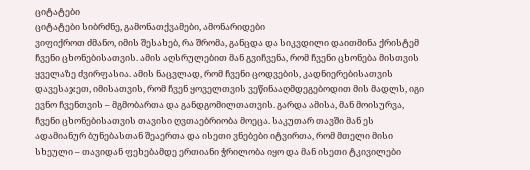ციტატები
ციტატები სიბრძნე, გამონათქვამები, ამონარიდები
ვიფიქროთ ძმანო, იმის შესახებ, რა შრომა, განცდა და სიკვდილი დაითმინა ქრისტემ ჩვენი ცხონებისათვის. ამის აღსრულებით მან გვიჩვენა, რომ ჩვენი ცხონება მისთვის ყველაზე ძვირფასია. ამის ნაცვლად, რომ ჩვენი ცოდვების, კადნიერებისათვის დავესაჯეთ, იმისათვის, რომ ჩვენ ყოველთვის ვეწინააღმდეგებოდით მის მადლს, იგი ევნო ჩვენთვის – მგმობართა და განდგომილთათვის. გარდა ამისა, მან მოისურვა, ჩვენი ცხონებისათვის თავისი ღვთაებრიობა მოეცა. საკუთარ თავში მან ეს ადამიანურ ბუნებასთან შეაერთა და ისეთი ვნებები იტვირთა, რომ მთელი მისი სხეული – თავიდან ფეხებამდე ერთიანი ჭრილობა იყო და მან ისეთი ტკივილები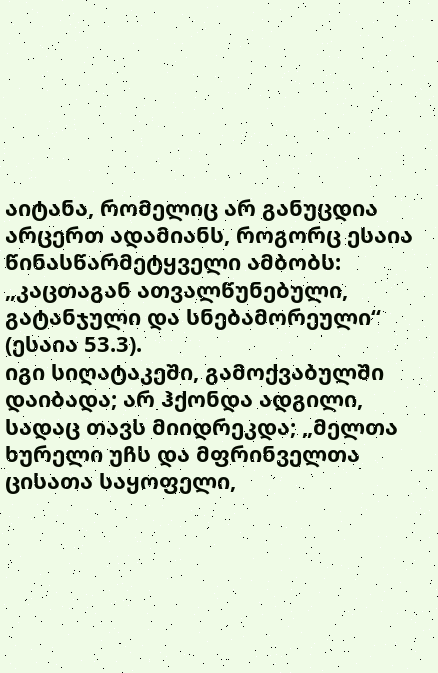აიტანა, რომელიც არ განუცდია არცერთ ადამიანს, როგორც ესაია წინასწარმეტყველი ამბობს: „კაცთაგან ათვალწუნებული, გატანჯული და სნებამორეული“ (ესაია 53.3).
იგი სიღატაკეში, გამოქვაბულში დაიბადა; არ ჰქონდა ადგილი, სადაც თავს მიიდრეკდა; „მელთა ხურელი უჩს და მფრინველთა ცისათა საყოფელი,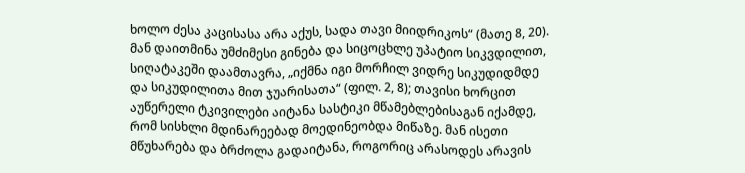ხოლო ძესა კაცისასა არა აქუს, სადა თავი მიიდრიკოს“ (მათე 8, 20). მან დაითმინა უმძიმესი გინება და სიცოცხლე უპატიო სიკვდილით, სიღატაკეში დაამთავრა, „იქმნა იგი მორჩილ ვიდრე სიკუდიდმდე და სიკუდილითა მით ჯუარისათა“ (ფილ. 2, 8); თავისი ხორცით აუწერელი ტკივილები აიტანა სასტიკი მწამებლებისაგან იქამდე, რომ სისხლი მდინარეებად მოედინეობდა მიწაზე. მან ისეთი მწუხარება და ბრძოლა გადაიტანა, როგორიც არასოდეს არავის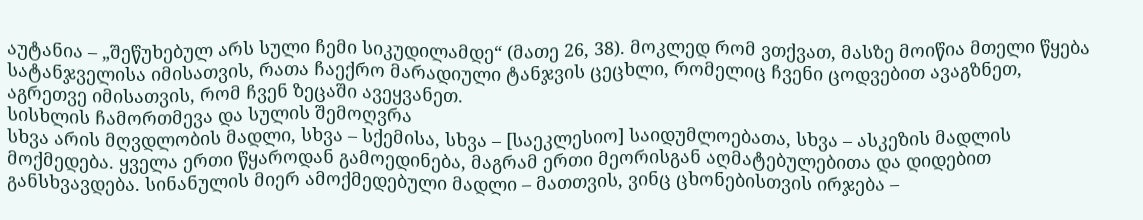აუტანია – „შეწუხებულ არს სული ჩემი სიკუდილამდე“ (მათე 26, 38). მოკლედ რომ ვთქვათ, მასზე მოიწია მთელი წყება სატანჯველისა იმისათვის, რათა ჩაექრო მარადიული ტანჯვის ცეცხლი, რომელიც ჩვენი ცოდვებით ავაგზნეთ, აგრეთვე იმისათვის, რომ ჩვენ ზეცაში ავეყვანეთ.
სისხლის ჩამორთმევა და სულის შემოღვრა
სხვა არის მღვდლობის მადლი, სხვა – სქემისა, სხვა – [საეკლესიო] საიდუმლოებათა, სხვა – ასკეზის მადლის მოქმედება. ყველა ერთი წყაროდან გამოედინება, მაგრამ ერთი მეორისგან აღმატებულებითა და დიდებით განსხვავდება. სინანულის მიერ ამოქმედებული მადლი – მათთვის, ვინც ცხონებისთვის ირჯება –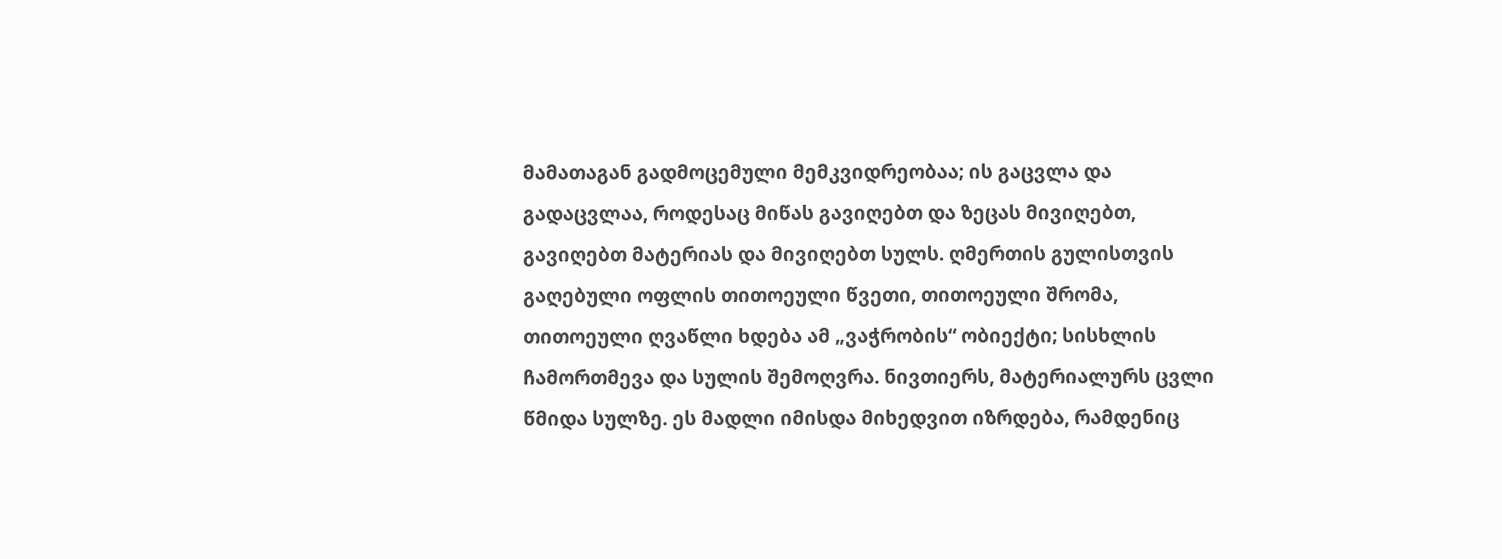მამათაგან გადმოცემული მემკვიდრეობაა; ის გაცვლა და გადაცვლაა, როდესაც მიწას გავიღებთ და ზეცას მივიღებთ, გავიღებთ მატერიას და მივიღებთ სულს. ღმერთის გულისთვის გაღებული ოფლის თითოეული წვეთი, თითოეული შრომა, თითოეული ღვაწლი ხდება ამ „ვაჭრობის“ ობიექტი; სისხლის ჩამორთმევა და სულის შემოღვრა. ნივთიერს, მატერიალურს ცვლი წმიდა სულზე. ეს მადლი იმისდა მიხედვით იზრდება, რამდენიც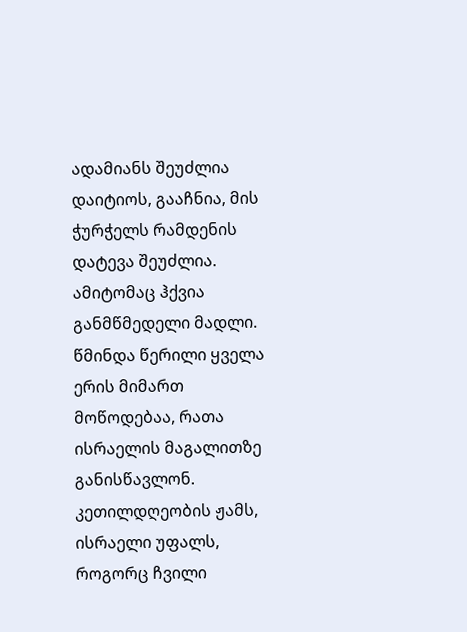ადამიანს შეუძლია დაიტიოს, გააჩნია, მის ჭურჭელს რამდენის დატევა შეუძლია. ამიტომაც ჰქვია განმწმედელი მადლი.
წმინდა წერილი ყველა ერის მიმართ მოწოდებაა, რათა ისრაელის მაგალითზე განისწავლონ. კეთილდღეობის ჟამს, ისრაელი უფალს, როგორც ჩვილი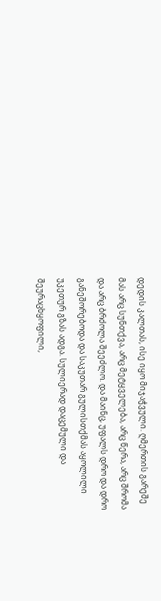დედის კალთას, ისე იყო მიჯაჭვული. ღმერთის გარეშე მას არც სუნთქვა, არც მეტყველება, არც წერა, არც შრომა და არც ბრძოლა შეეძლო. და მაინც, უფალს დრო და დრო განეშორებოდა და საკუთარ გულისთქმას აყოლილი უკეთურ გზას ადგა. სულიერად დაცემული და შეურაცხყოფილი,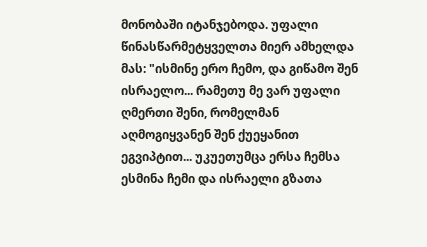მონობაში იტანჯებოდა. უფალი წინასწარმეტყველთა მიერ ამხელდა მას: "ისმინე ერო ჩემო, და გიწამო შენ ისრაელო... რამეთუ მე ვარ უფალი ღმერთი შენი, რომელმან აღმოგიყვანენ შენ ქუეყანით ეგვიპტით... უკუეთუმცა ერსა ჩემსა ესმინა ჩემი და ისრაელი გზათა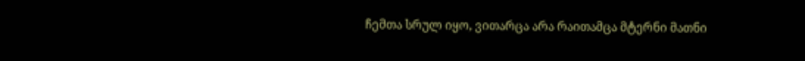ჩემთა სრულ იყო, ვითარცა არა რაითამცა მტერნი მათნი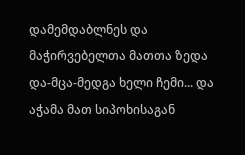დამემდაბლნეს და მაჭირვებელთა მათთა ზედა და-მცა-მედგა ხელი ჩემი... და აჭამა მათ სიპოხისაგან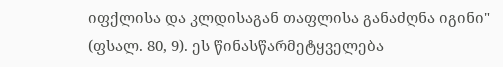იფქლისა და კლდისაგან თაფლისა განაძღნა იგინი" (ფსალ. 80, 9). ეს წინასწარმეტყველება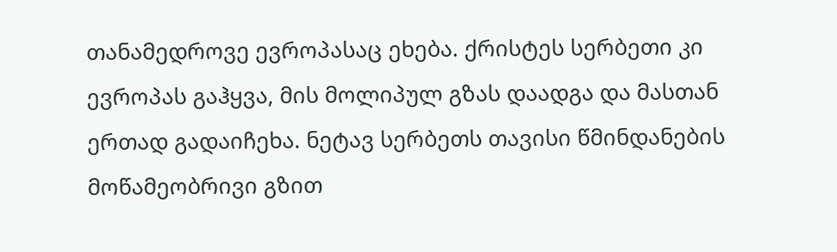თანამედროვე ევროპასაც ეხება. ქრისტეს სერბეთი კი ევროპას გაჰყვა, მის მოლიპულ გზას დაადგა და მასთან ერთად გადაიჩეხა. ნეტავ სერბეთს თავისი წმინდანების მოწამეობრივი გზით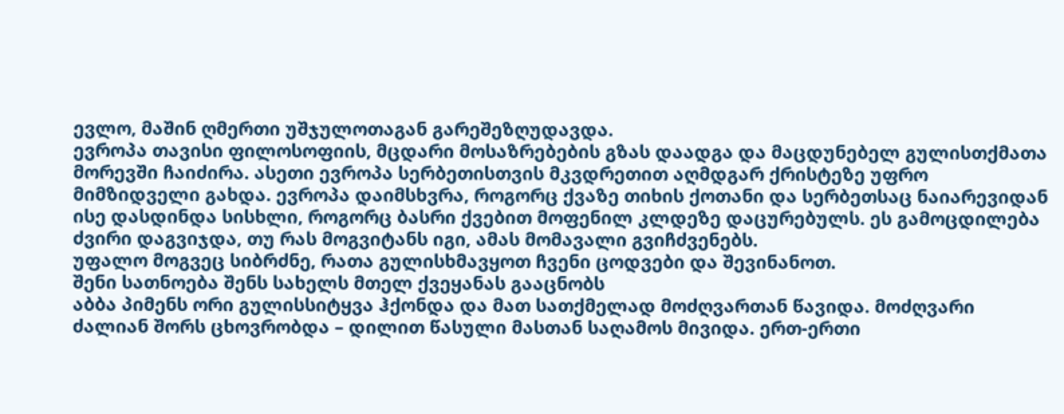ევლო, მაშინ ღმერთი უშჯულოთაგან გარეშეზღუდავდა.
ევროპა თავისი ფილოსოფიის, მცდარი მოსაზრებების გზას დაადგა და მაცდუნებელ გულისთქმათა მორევში ჩაიძირა. ასეთი ევროპა სერბეთისთვის მკვდრეთით აღმდგარ ქრისტეზე უფრო მიმზიდველი გახდა. ევროპა დაიმსხვრა, როგორც ქვაზე თიხის ქოთანი და სერბეთსაც ნაიარევიდან ისე დასდინდა სისხლი, როგორც ბასრი ქვებით მოფენილ კლდეზე დაცურებულს. ეს გამოცდილება ძვირი დაგვიჯდა, თუ რას მოგვიტანს იგი, ამას მომავალი გვიჩძვენებს.
უფალო მოგვეც სიბრძნე, რათა გულისხმავყოთ ჩვენი ცოდვები და შევინანოთ.
შენი სათნოება შენს სახელს მთელ ქვეყანას გააცნობს
აბბა პიმენს ორი გულისსიტყვა ჰქონდა და მათ სათქმელად მოძღვართან წავიდა. მოძღვარი ძალიან შორს ცხოვრობდა – დილით წასული მასთან საღამოს მივიდა. ერთ-ერთი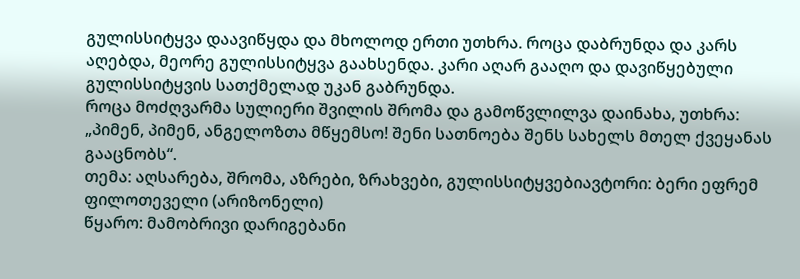გულისსიტყვა დაავიწყდა და მხოლოდ ერთი უთხრა. როცა დაბრუნდა და კარს აღებდა, მეორე გულისსიტყვა გაახსენდა. კარი აღარ გააღო და დავიწყებული გულისსიტყვის სათქმელად უკან გაბრუნდა.
როცა მოძღვარმა სულიერი შვილის შრომა და გამოწვლილვა დაინახა, უთხრა: „პიმენ, პიმენ, ანგელოზთა მწყემსო! შენი სათნოება შენს სახელს მთელ ქვეყანას გააცნობს“.
თემა: აღსარება, შრომა, აზრები, ზრახვები, გულისსიტყვებიავტორი: ბერი ეფრემ ფილოთეველი (არიზონელი)
წყარო: მამობრივი დარიგებანი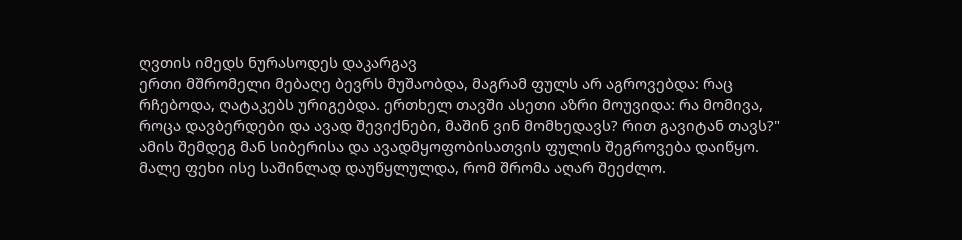ღვთის იმედს ნურასოდეს დაკარგავ
ერთი მშრომელი მებაღე ბევრს მუშაობდა, მაგრამ ფულს არ აგროვებდა: რაც რჩებოდა, ღატაკებს ურიგებდა. ერთხელ თავში ასეთი აზრი მოუვიდა: რა მომივა, როცა დავბერდები და ავად შევიქნები, მაშინ ვინ მომხედავს? რით გავიტან თავს?"
ამის შემდეგ მან სიბერისა და ავადმყოფობისათვის ფულის შეგროვება დაიწყო. მალე ფეხი ისე საშინლად დაუწყლულდა, რომ შრომა აღარ შეეძლო.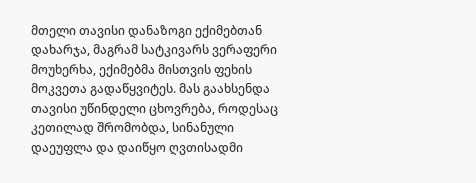მთელი თავისი დანაზოგი ექიმებთან დახარჯა, მაგრამ სატკივარს ვერაფერი მოუხერხა, ექიმებმა მისთვის ფეხის მოკვეთა გადაწყვიტეს. მას გაახსენდა თავისი უწინდელი ცხოვრება, როდესაც კეთილად შრომობდა, სინანული დაეუფლა და დაიწყო ღვთისადმი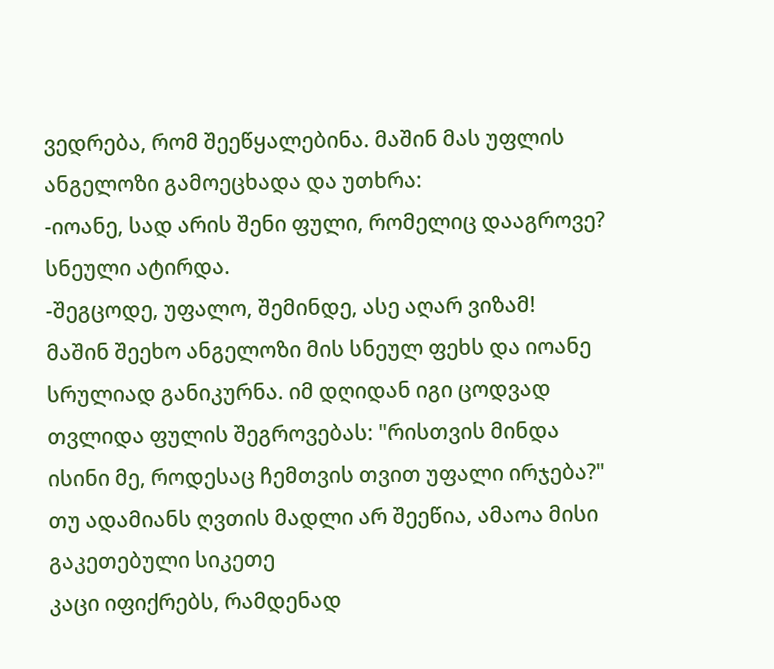ვედრება, რომ შეეწყალებინა. მაშინ მას უფლის ანგელოზი გამოეცხადა და უთხრა:
-იოანე, სად არის შენი ფული, რომელიც დააგროვე?
სნეული ატირდა.
-შეგცოდე, უფალო, შემინდე, ასე აღარ ვიზამ!
მაშინ შეეხო ანგელოზი მის სნეულ ფეხს და იოანე სრულიად განიკურნა. იმ დღიდან იგი ცოდვად თვლიდა ფულის შეგროვებას: "რისთვის მინდა ისინი მე, როდესაც ჩემთვის თვით უფალი ირჯება?"
თუ ადამიანს ღვთის მადლი არ შეეწია, ამაოა მისი გაკეთებული სიკეთე
კაცი იფიქრებს, რამდენად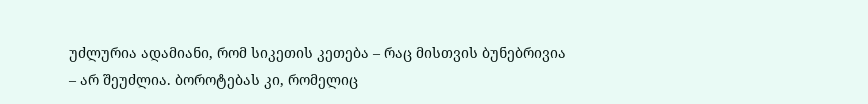უძლურია ადამიანი, რომ სიკეთის კეთება – რაც მისთვის ბუნებრივია – არ შეუძლია. ბოროტებას კი, რომელიც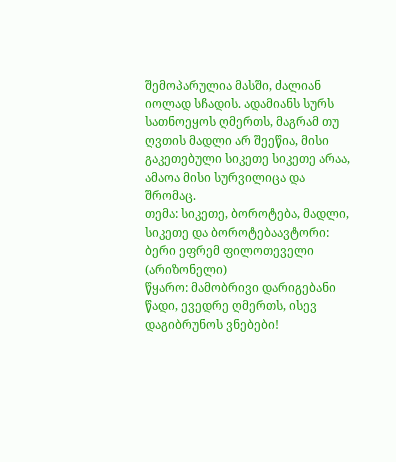შემოპარულია მასში, ძალიან იოლად სჩადის. ადამიანს სურს სათნოეყოს ღმერთს, მაგრამ თუ ღვთის მადლი არ შეეწია, მისი გაკეთებული სიკეთე სიკეთე არაა, ამაოა მისი სურვილიცა და შრომაც.
თემა: სიკეთე, ბოროტება, მადლი, სიკეთე და ბოროტებაავტორი: ბერი ეფრემ ფილოთეველი (არიზონელი)
წყარო: მამობრივი დარიგებანი
წადი, ევედრე ღმერთს, ისევ დაგიბრუნოს ვნებები!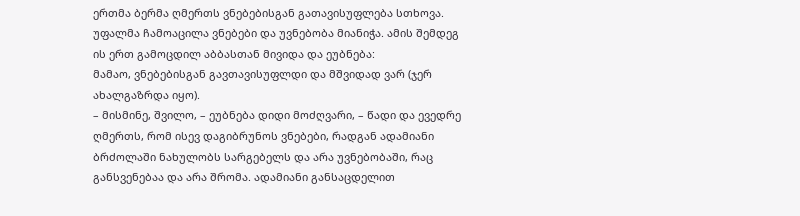ერთმა ბერმა ღმერთს ვნებებისგან გათავისუფლება სთხოვა. უფალმა ჩამოაცილა ვნებები და უვნებობა მიანიჭა. ამის შემდეგ ის ერთ გამოცდილ აბბასთან მივიდა და ეუბნება:
მამაო, ვნებებისგან გავთავისუფლდი და მშვიდად ვარ (ჯერ ახალგაზრდა იყო).
– მისმინე, შვილო, – ეუბნება დიდი მოძღვარი, – წადი და ევედრე ღმერთს, რომ ისევ დაგიბრუნოს ვნებები, რადგან ადამიანი ბრძოლაში ნახულობს სარგებელს და არა უვნებობაში, რაც განსვენებაა და არა შრომა. ადამიანი განსაცდელით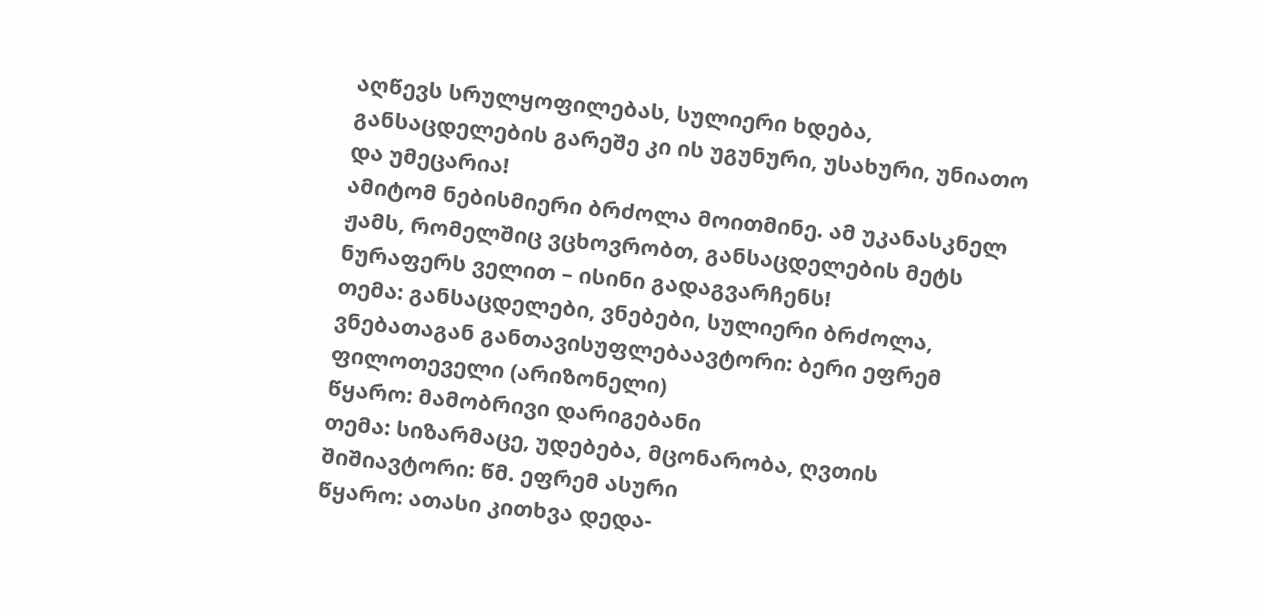აღწევს სრულყოფილებას, სულიერი ხდება, განსაცდელების გარეშე კი ის უგუნური, უსახური, უნიათო და უმეცარია!
ამიტომ ნებისმიერი ბრძოლა მოითმინე. ამ უკანასკნელ ჟამს, რომელშიც ვცხოვრობთ, განსაცდელების მეტს ნურაფერს ველით – ისინი გადაგვარჩენს!
თემა: განსაცდელები, ვნებები, სულიერი ბრძოლა, ვნებათაგან განთავისუფლებაავტორი: ბერი ეფრემ ფილოთეველი (არიზონელი)
წყარო: მამობრივი დარიგებანი
თემა: სიზარმაცე, უდებება, მცონარობა, ღვთის შიშიავტორი: წმ. ეფრემ ასური
წყარო: ათასი კითხვა დედა-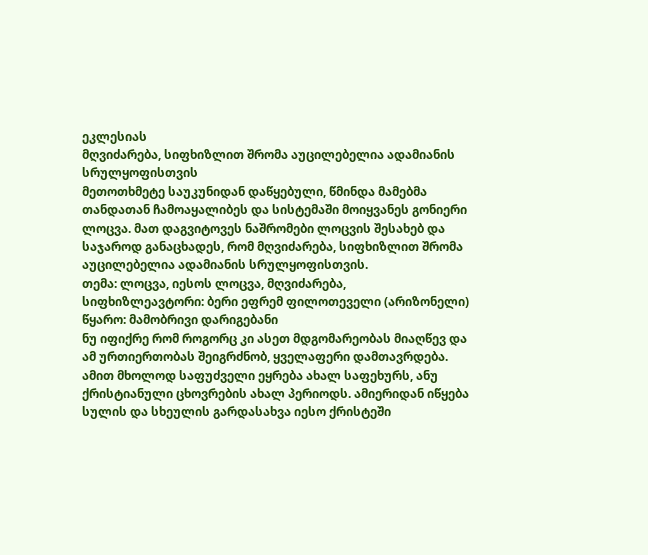ეკლესიას
მღვიძარება, სიფხიზლით შრომა აუცილებელია ადამიანის სრულყოფისთვის
მეთოთხმეტე საუკუნიდან დაწყებული, წმინდა მამებმა თანდათან ჩამოაყალიბეს და სისტემაში მოიყვანეს გონიერი ლოცვა. მათ დაგვიტოვეს ნაშრომები ლოცვის შესახებ და საჯაროდ განაცხადეს, რომ მღვიძარება, სიფხიზლით შრომა აუცილებელია ადამიანის სრულყოფისთვის.
თემა: ლოცვა, იესოს ლოცვა, მღვიძარება, სიფხიზლეავტორი: ბერი ეფრემ ფილოთეველი (არიზონელი)
წყარო: მამობრივი დარიგებანი
ნუ იფიქრე რომ როგორც კი ასეთ მდგომარეობას მიაღწევ და ამ ურთიერთობას შეიგრძნობ, ყველაფერი დამთავრდება. ამით მხოლოდ საფუძველი ეყრება ახალ საფეხურს, ანუ ქრისტიანული ცხოვრების ახალ პერიოდს. ამიერიდან იწყება სულის და სხეულის გარდასახვა იესო ქრისტეში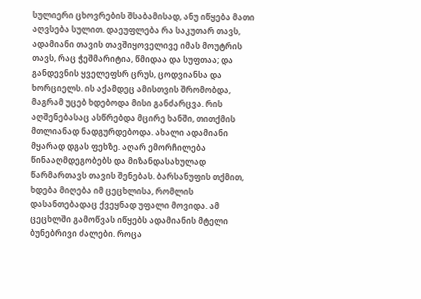სულიერი ცხოვრების შსაბამისად, ანუ იწყება მათი აღვსება სულით. დაეუფლება რა საკუთარ თავს, ადამიანი თავის თავშიყოველივე იმას მოუტრის თავს, რაც ჭეშმარიტია, წმიდაა და სუფთაა; და განდევნის ყველეფსრ ცრუს, ცოდვიანსა და ხორციელს. ის აქამდეც ამისთვის შრომობდა, მაგრამ უცებ ხდებოდა მისი განძარცვა. რის აღშენებასაც ასწრებდა მცირე ხანში, თითქმის მთლიანად ნადგურდებოდა. ახალი ადამიანი მყარად დგას ფეხზე. აღარ ემორჩილება წინააღმდეგობებს და მიზანდასახულად წარმართავს თავის შენებას. ბარსანუფის თქმით, ხდება მიღება იმ ცეცხლისა, რომლის დასანთებადაც ქვეყნად უფალი მოვიდა. ამ ცეცხლში გამოწვას იწყებს ადამიანის მტელი ბუნებრივი ძალები. როცა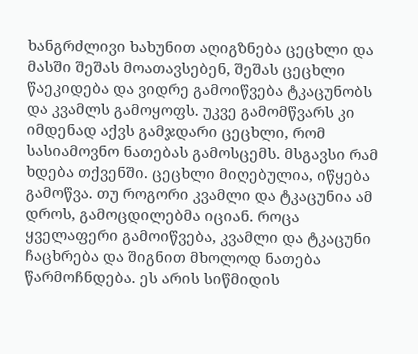ხანგრძლივი ხახუნით აღიგზნება ცეცხლი და მასში შეშას მოათავსებენ, შეშას ცეცხლი წაეკიდება და ვიდრე გამოიწვება ტკაცუნობს და კვამლს გამოყოფს. უკვე გამომწვარს კი იმდენად აქვს გამჯდარი ცეცხლი, რომ სასიამოვნო ნათებას გამოსცემს. მსგავსი რამ ხდება თქვენში. ცეცხლი მიღებულია, იწყება გამოწვა. თუ როგორი კვამლი და ტკაცუნია ამ დროს, გამოცდილებმა იციან. როცა ყველაფერი გამოიწვება, კვამლი და ტკაცუნი ჩაცხრება და შიგნით მხოლოდ ნათება წარმოჩნდება. ეს არის სიწმიდის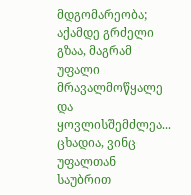მდგომარეობა; აქამდე გრძელი გზაა, მაგრამ უფალი მრავალმოწყალე და ყოვლისშემძლეა... ცხადია, ვინც უფალთან საუბრით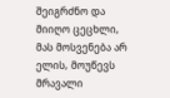შეიგრძნო და მიიღო ცეცხლი, მას მოსვენება არ ელის, მოუწევს მრავალი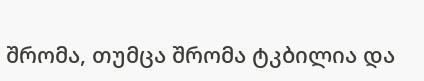შრომა, თუმცა შრომა ტკბილია და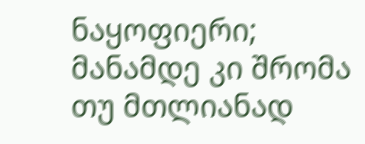ნაყოფიერი; მანამდე კი შრომა თუ მთლიანად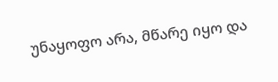უნაყოფო არა, მწარე იყო და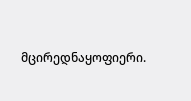მცირედნაყოფიერი.